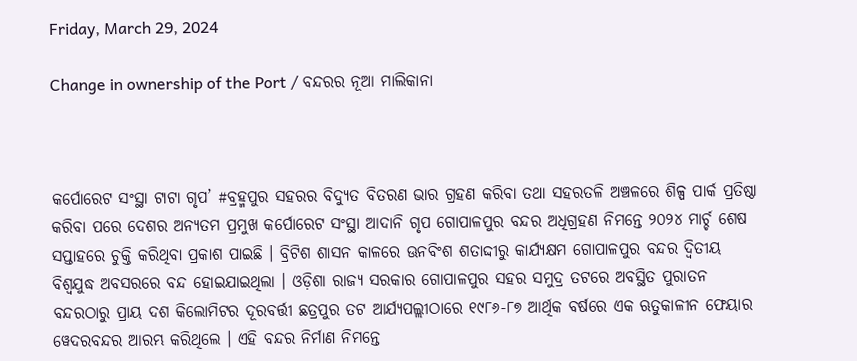Friday, March 29, 2024

Change in ownership of the Port / ବନ୍ଦରର ନୂଆ ମାଲିକାନା



କର୍ପୋରେଟ ସଂସ୍ଥା ଟାଟା ଗୃପ’ #ବ୍ରହ୍ମପୁର ସହରର ବିଦ୍ୟୁତ ବିତରଣ ଭାର ଗ୍ରହଣ କରିବା ତଥା ସହରତଳି ଅଞ୍ଚଳରେ ଶିଳ୍ପ ପାର୍କ ପ୍ରତିଷ୍ଠା କରିବା ପରେ ଦେଶର ଅନ୍ୟତମ ପ୍ରମୁଖ କର୍ପୋରେଟ ସଂସ୍ଥା ଆଦାନି ଗୃପ ଗୋପାଳପୁର ବନ୍ଦର ଅଧିଗ୍ରହଣ ନିମନ୍ତେ ୨୦୨୪ ମାର୍ଚ୍ଚ ଶେଷ ସପ୍ତାହରେ ଚୁକ୍ତି କରିଥିବା ପ୍ରକାଶ ପାଇଛି । ବ୍ରିଟିଶ ଶାସନ କାଳରେ ଊନବିଂଶ ଶତାଦ୍ଦୀରୁ କାର୍ଯ୍ୟକ୍ଷମ ଗୋପାଳପୁର ବନ୍ଦର ଦ୍ୱିତୀୟ ବିଶ୍ୱଯୁଦ୍ଧ ଅବସରରେ ବନ୍ଦ ହୋଇଯାଇଥିଲା । ଓଡ଼ିଶା ରାଜ୍ୟ ସରକାର ଗୋପାଳପୁର ସହର ସମୁଦ୍ର ତଟରେ ଅବସ୍ଥିତ ପୁରାତନ ବନ୍ଦରଠାରୁ ପ୍ରାୟ ଦଶ କିଲୋମିଟର ଦୂରବର୍ତ୍ତୀ ଛତ୍ରପୁର ତଟ ଆର୍ଯ୍ୟପଲ୍ଲୀଠାରେ ୧୯୮୬-୮୭ ଆର୍ଥିକ ବର୍ଷରେ ଏକ ଋତୁକାଳୀନ ଫେୟାର ୱେଦରବନ୍ଦର ଆରମ୍ଭ କରିଥିଲେ । ଏହି ବନ୍ଦର ନିର୍ମାଣ ନିମନ୍ତେ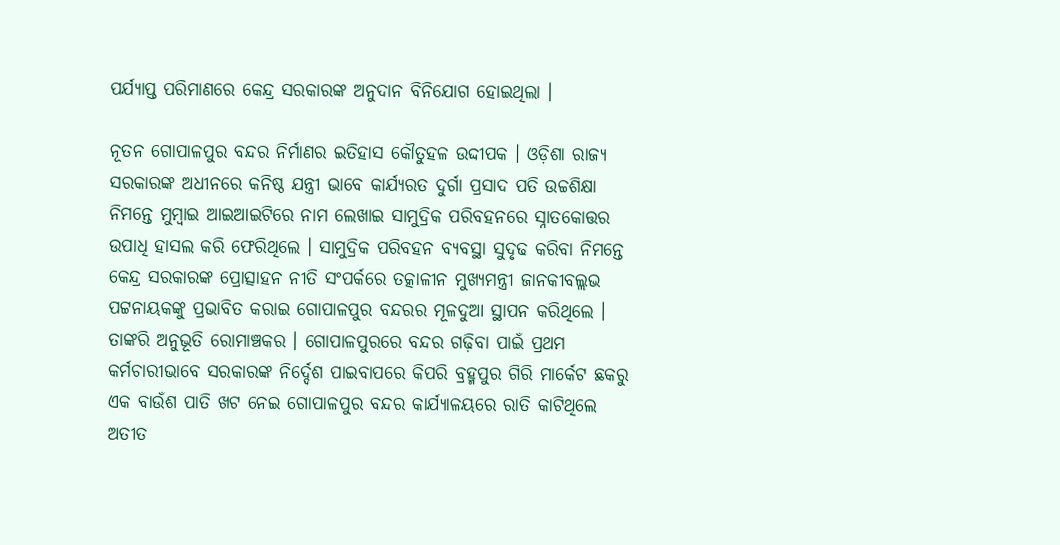ପର୍ଯ୍ୟାପ୍ତ ପରିମାଣରେ କେନ୍ଦ୍ର ସରକାରଙ୍କ ଅନୁଦାନ ବିନିଯୋଗ ହୋଇଥିଲା ।

ନୂତନ ଗୋପାଳପୁର ବନ୍ଦର ନିର୍ମାଣର ଇତିହାସ କୌତୁହଳ ଉଦ୍ଦୀପକ । ଓଡ଼ିଶା ରାଜ୍ୟ ସରକାରଙ୍କ ଅଧୀନରେ କନିଷ୍ଠ ଯନ୍ତ୍ରୀ ଭାବେ କାର୍ଯ୍ୟରତ ଦୁର୍ଗା ପ୍ରସାଦ ପତି ଉଚ୍ଚଶିକ୍ଷା ନିମନ୍ତେ ମୁମ୍ୱାଇ ଆଇଆଇଟିରେ ନାମ ଲେଖାଇ ସାମୁଦ୍ରିକ ପରିବହନରେ ସ୍ନାତକୋତ୍ତର ଉପାଧି ହାସଲ କରି ଫେରିଥିଲେ । ସାମୁଦ୍ରିକ ପରିବହନ ବ୍ୟବସ୍ଥା ସୁଦୃଢ କରିବା ନିମନ୍ତେ କେନ୍ଦ୍ର ସରକାରଙ୍କ ପ୍ରୋତ୍ସାହନ ନୀତି ସଂପର୍କରେ ତତ୍କାଳୀନ ମୁଖ୍ୟମନ୍ତ୍ରୀ ଜାନକୀବଲ୍ଲଭ ପଟ୍ଟନାୟକଙ୍କୁ ପ୍ରଭାବିତ କରାଇ ଗୋପାଳପୁର ବନ୍ଦରର ମୂଳଦୁଆ ସ୍ଥାପନ କରିଥିଲେ । ତାଙ୍କରି ଅନୁଭୂତି ରୋମାଞ୍ଚକର । ଗୋପାଳପୁରରେ ବନ୍ଦର ଗଢ଼ିବା ପାଇଁ ପ୍ରଥମ କର୍ମଚାରୀଭାବେ ସରକାରଙ୍କ ନିର୍ଦ୍ଦେଶ ପାଇବାପରେ କିପରି ବ୍ରହ୍ମପୁର ଗିରି ମାର୍କେଟ ଛକରୁ ଏକ ବାଉଁଶ ପାତି ଖଟ ନେଇ ଗୋପାଳପୁର ବନ୍ଦର କାର୍ଯ୍ୟାଳୟରେ ରାତି କାଟିଥିଲେ ଅତୀତ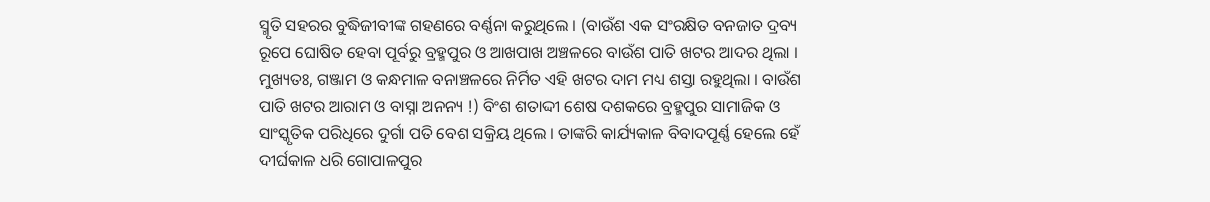ସ୍ମୃତି ସହରର ବୁଦ୍ଧିଜୀବୀଙ୍କ ଗହଣରେ ବର୍ଣ୍ଣନା କରୁଥିଲେ । (ବାଉଁଶ ଏକ ସଂରକ୍ଷିତ ବନଜାତ ଦ୍ରବ୍ୟ ରୂପେ ଘୋଷିତ ହେବା ପୂର୍ବରୁ ବ୍ରହ୍ମପୁର ଓ ଆଖପାଖ ଅଞ୍ଚଳରେ ବାଉଁଶ ପାତି ଖଟର ଆଦର ଥିଲା । ମୁଖ୍ୟତଃ, ଗଞ୍ଜାମ ଓ କନ୍ଧମାଳ ବନାଞ୍ଚଳରେ ନିର୍ମିତ ଏହି ଖଟର ଦାମ ମଧ୍ୟ ଶସ୍ତା ରହୁଥିଲା । ବାଉଁଶ ପାତି ଖଟର ଆରାମ ଓ ବାସ୍ନା ଅନନ୍ୟ !) ବିଂଶ ଶତାଦ୍ଦୀ ଶେଷ ଦଶକରେ ବ୍ରହ୍ମପୁର ସାମାଜିକ ଓ ସାଂସ୍କୃତିକ ପରିଧିରେ ଦୁର୍ଗା ପତି ବେଶ ସକ୍ରିୟ ଥିଲେ । ତାଙ୍କରି କାର୍ଯ୍ୟକାଳ ବିବାଦପୂର୍ଣ୍ଣ ହେଲେ ହେଁ ଦୀର୍ଘକାଳ ଧରି ଗୋପାଳପୁର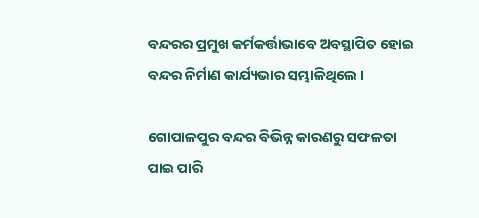ବନ୍ଦରର ପ୍ରମୁଖ କର୍ମକର୍ତ୍ତାଭାବେ ଅବସ୍ଥାପିତ ହୋଇ ବନ୍ଦର ନିର୍ମାଣ କାର୍ଯ୍ୟଭାର ସମ୍ଭାଳିଥିଲେ ।

ଗୋପାଳପୁର ବନ୍ଦର ବିଭିନ୍ନ କାରଣରୁ ସଫଳତା ପାଇ ପାରି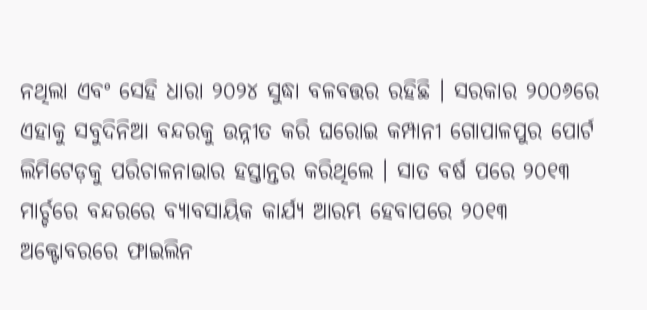ନଥିଲା ଏବଂ ସେହି ଧାରା ୨୦୨୪ ସୁଦ୍ଧା ବଳବତ୍ତର ରହିଛି । ସରକାର ୨୦୦୬ରେ ଏହାକୁ ସବୁଦିନିଆ ବନ୍ଦରକୁ ଉନ୍ନୀତ କରି ଘରୋଇ କମ୍ପାନୀ ଗୋପାଳପୁର ପୋର୍ଟ ଲିମିଟେଡ଼କୁ ପରିଚାଳନାଭାର ହସ୍ତାନ୍ତର କରିଥିଲେ । ସାତ ବର୍ଷ ପରେ ୨୦୧୩ ମାର୍ଚ୍ଚରେ ବନ୍ଦରରେ ବ୍ୟାବସାୟିକ କାର୍ଯ୍ୟ ଆରମ୍ଭ ହେବାପରେ ୨୦୧୩ ଅକ୍ଟୋବରରେ ଫାଇଲିନ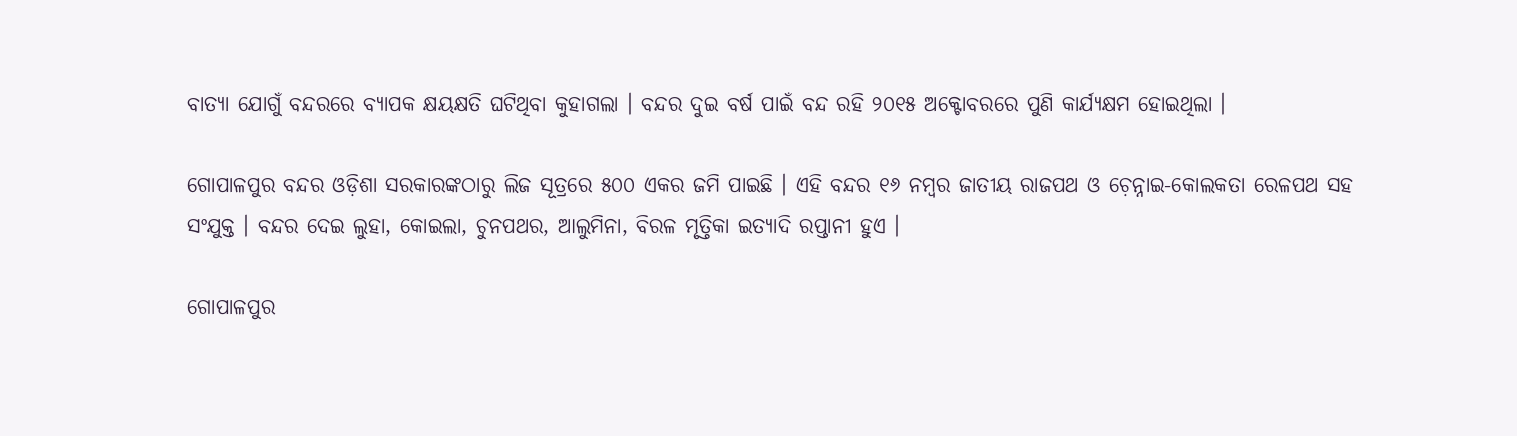ବାତ୍ୟା ଯୋଗୁଁ ବନ୍ଦରରେ ବ୍ୟାପକ କ୍ଷୟକ୍ଷତି ଘଟିଥିବା କୁହାଗଲା । ବନ୍ଦର ଦୁଇ ବର୍ଷ ପାଇଁ ବନ୍ଦ ରହି ୨୦୧୫ ଅକ୍ଟୋବରରେ ପୁଣି କାର୍ଯ୍ୟକ୍ଷମ ହୋଇଥିଲା ।

ଗୋପାଳପୁର ବନ୍ଦର ଓଡ଼ିଶା ସରକାରଙ୍କଠାରୁ ଲିଜ ସୂତ୍ରରେ ୫୦୦ ଏକର ଜମି ପାଇଛି । ଏହି ବନ୍ଦର ୧୬ ନମ୍ୱର ଜାତୀୟ ରାଜପଥ ଓ ଚ଼େନ୍ନାଇ-କୋଲକତା ରେଳପଥ ସହ ସଂଯୁକ୍ତ । ବନ୍ଦର ଦେଇ ଲୁହା, କୋଇଲା, ଚୁନପଥର, ଆଲୁମିନା, ବିରଳ ମୃତ୍ତିକା ଇତ୍ୟାଦି ରପ୍ତାନୀ ହୁଏ ।

ଗୋପାଳପୁର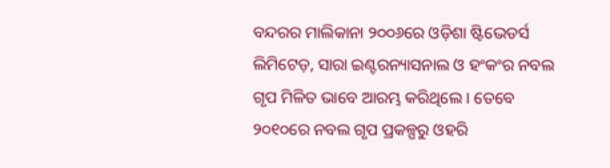ବନ୍ଦରର ମାଲିକାନା ୨୦୦୬ରେ ଓଡ଼ିଶା ଷ୍ଟିଭେଡର୍ସ ଲିମିଟେଡ଼, ସାରା ଇଣ୍ଟରନ୍ୟାସନାଲ ଓ ହଂକଂର ନବଲ ଗୃପ ମିଳିତ ଭାବେ ଆରମ୍ଭ କରିଥିଲେ । ତେବେ ୨୦୧୦ରେ ନବଲ ଗୃପ ପ୍ରକଳ୍ପରୁ ଓହରି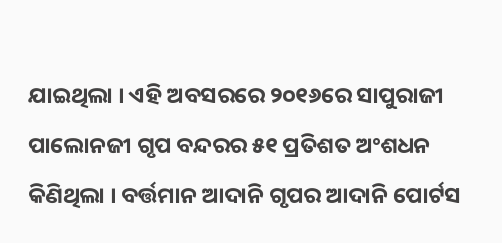ଯାଇଥିଲା । ଏହି ଅବସରରେ ୨୦୧୬ରେ ସାପୁରାଜୀ ପାଲୋନଜୀ ଗୃପ ବନ୍ଦରର ୫୧ ପ୍ରତିଶତ ଅଂଶଧନ କିଣିଥିଲା । ବର୍ତ୍ତମାନ ଆଦାନି ଗୃପର ଆଦାନି ପୋର୍ଟସ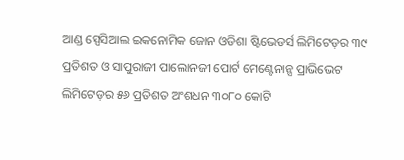ଆଣ୍ଡ ସ୍ପେସିଆଲ ଇକନୋମିକ ଜୋନ ଓଡିଶା ଷ୍ଟିଭେଡର୍ସ ଲିମିଟେଡ଼ର ୩୯ ପ୍ରତିଶତ ଓ ସାପୁରାଜୀ ପାଲୋନଜୀ ପୋର୍ଟ ମେଣ୍ଟେନାନ୍ସ ପ୍ରାଭିଭେଟ ଲିମିଟେଡ଼ର ୫୬ ପ୍ରତିଶତ ଅଂଶଧନ ୩୦୮୦ କୋଟି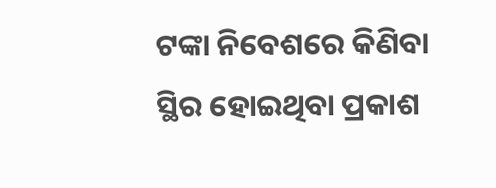ଟଙ୍କା ନିବେଶରେ କିଣିବା ସ୍ଥିର ହୋଇଥିବା ପ୍ରକାଶ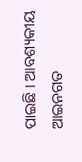ପାଇଛି । ଆବଶ୍ୟକୀୟ ଆଇନଗତ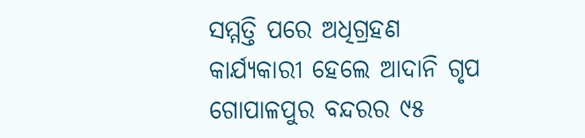ସମ୍ମତ୍ତି ପରେ ଅଧିଗ୍ରହଣ କାର୍ଯ୍ୟକାରୀ ହେଲେ ଆଦାନି ଗୃପ ଗୋପାଳପୁର ବନ୍ଦରର ୯୫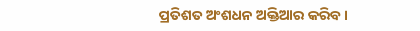ପ୍ରତିଶତ ଅଂଶଧନ ଅକ୍ତିଆର କରିବ ।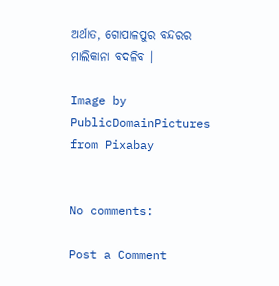ଅର୍ଥାତ, ଗୋପାଳପୁର ବନ୍ଦରର ମାଲିକାନା ବଦଳିବ ।

Image by PublicDomainPictures from Pixabay


No comments:

Post a Comment